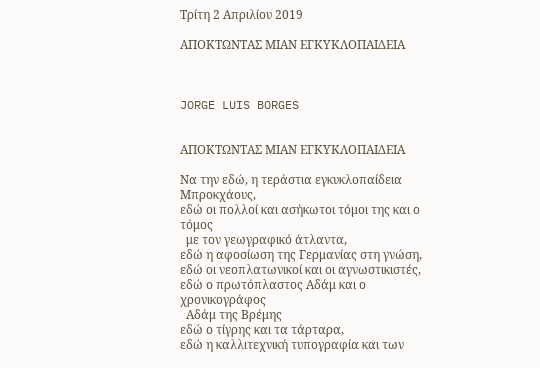Τρίτη 2 Απριλίου 2019

ΑΠΟΚΤΩΝΤΑΣ ΜΙΑΝ ΕΓΚΥΚΛΟΠΑΙΔΕΙΑ



JORGE LUIS BORGES


ΑΠΟΚΤΩΝΤΑΣ ΜΙΑΝ ΕΓΚΥΚΛΟΠΑΙΔΕΙΑ

Να την εδώ, η τεράστια εγκυκλοπαίδεια Μπροκχάους,
εδώ οι πολλοί και ασήκωτοι τόμοι της και ο τόμος
  με τον γεωγραφικό άτλαντα,
εδώ η αφοσίωση της Γερμανίας στη γνώση,
εδώ οι νεοπλατωνικοί και οι αγνωστικιστές,
εδώ ο πρωτόπλαστος Αδάμ και ο χρονικογράφος
  Αδάμ της Βρέμης
εδώ ο τίγρης και τα τάρταρα,
εδώ η καλλιτεχνική τυπογραφία και των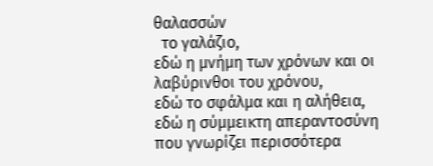θαλασσών
  το γαλάζιο,
εδώ η μνήμη των χρόνων και οι λαβύρινθοι του χρόνου,
εδώ το σφάλμα και η αλήθεια,
εδώ η σύμμεικτη απεραντοσύνη που γνωρίζει περισσότερα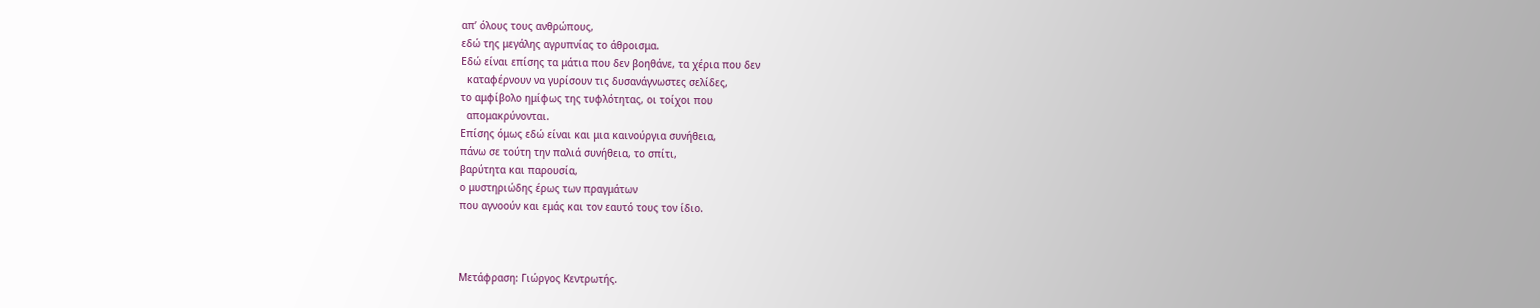απ’ όλους τους ανθρώπους,
εδώ της μεγάλης αγρυπνίας το άθροισμα.
Εδώ είναι επίσης τα μάτια που δεν βοηθάνε, τα χέρια που δεν
  καταφέρνουν να γυρίσουν τις δυσανάγνωστες σελίδες,
το αμφίβολο ημίφως της τυφλότητας, οι τοίχοι που
  απομακρύνονται.
Επίσης όμως εδώ είναι και μια καινούργια συνήθεια,
πάνω σε τούτη την παλιά συνήθεια, το σπίτι,
βαρύτητα και παρουσία,
ο μυστηριώδης έρως των πραγμάτων
που αγνοούν και εμάς και τον εαυτό τους τον ίδιο.



Μετάφραση: Γιώργος Κεντρωτής.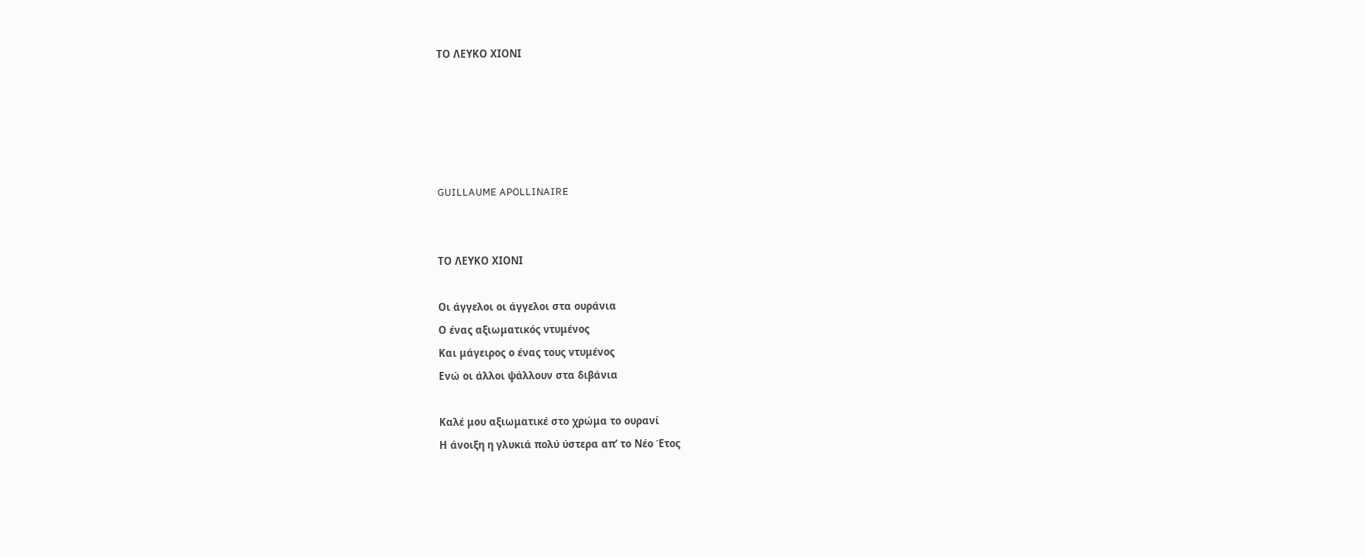ΤΟ ΛΕΥΚΟ ΧΙΟΝΙ





GUILLAUME APOLLINAIRE


ΤΟ ΛΕΥΚΟ ΧΙΟΝΙ

Οι άγγελοι οι άγγελοι στα ουράνια
Ο ένας αξιωματικός ντυμένος
Και μάγειρος ο ένας τους ντυμένος
Ενώ οι άλλοι ψάλλουν στα διβάνια

Καλέ μου αξιωματικέ στο χρώμα το ουρανί
Η άνοιξη η γλυκιά πολύ ύστερα απ’ το Νέο Έτος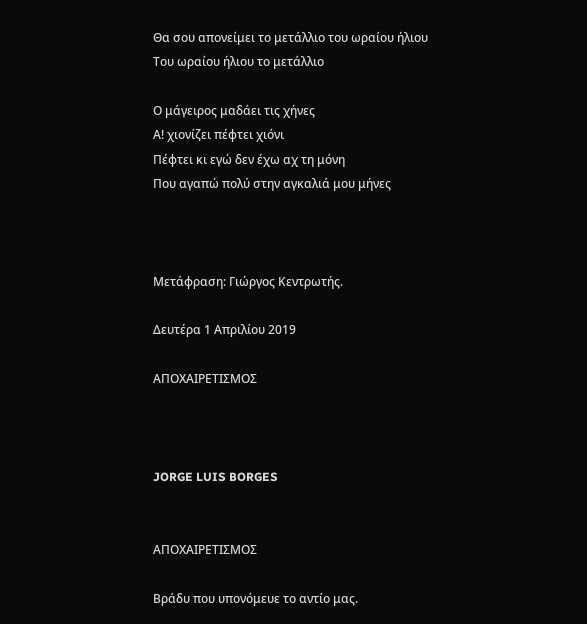Θα σου απονείμει το μετάλλιο του ωραίου ήλιου
Του ωραίου ήλιου το μετάλλιο

Ο μάγειρος μαδάει τις χήνες
Α! χιονίζει πέφτει χιόνι
Πέφτει κι εγώ δεν έχω αχ τη μόνη
Που αγαπώ πολύ στην αγκαλιά μου μήνες



Μετάφραση: Γιώργος Κεντρωτής.

Δευτέρα 1 Απριλίου 2019

ΑΠΟΧΑΙΡΕΤΙΣΜΟΣ



JORGE LUIS BORGES


ΑΠΟΧΑΙΡΕΤΙΣΜΟΣ

Βράδυ που υπονόμευε το αντίο μας.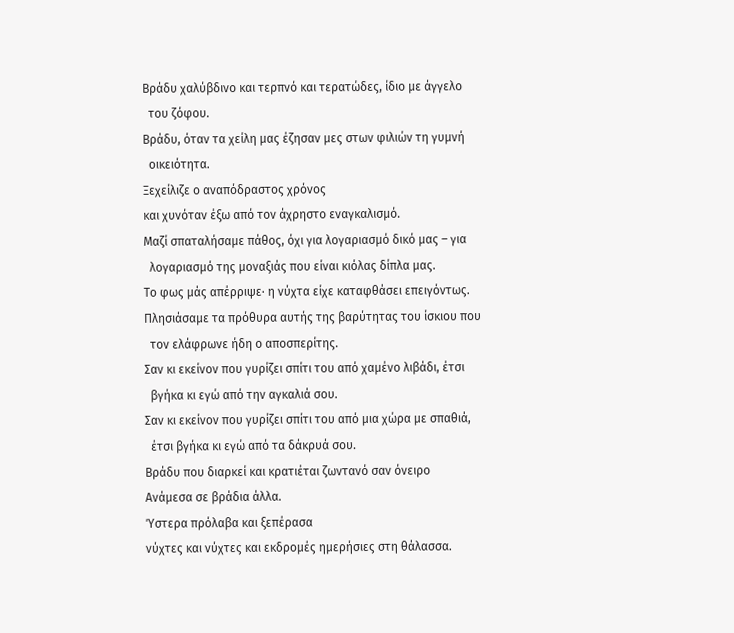Βράδυ χαλύβδινο και τερπνό και τερατώδες, ίδιο με άγγελο
  του ζόφου.
Βράδυ, όταν τα χείλη μας έζησαν μες στων φιλιών τη γυμνή
  οικειότητα.
Ξεχείλιζε ο αναπόδραστος χρόνος
και χυνόταν έξω από τον άχρηστο εναγκαλισμό.
Μαζί σπαταλήσαμε πάθος, όχι για λογαριασμό δικό μας – για
  λογαριασμό της μοναξιάς που είναι κιόλας δίπλα μας.
Το φως μάς απέρριψε· η νύχτα είχε καταφθάσει επειγόντως.
Πλησιάσαμε τα πρόθυρα αυτής της βαρύτητας του ίσκιου που
  τον ελάφρωνε ήδη ο αποσπερίτης.
Σαν κι εκείνον που γυρίζει σπίτι του από χαμένο λιβάδι, έτσι
  βγήκα κι εγώ από την αγκαλιά σου.
Σαν κι εκείνον που γυρίζει σπίτι του από μια χώρα με σπαθιά,
  έτσι βγήκα κι εγώ από τα δάκρυά σου.
Βράδυ που διαρκεί και κρατιέται ζωντανό σαν όνειρο
Ανάμεσα σε βράδια άλλα.
Ύστερα πρόλαβα και ξεπέρασα
νύχτες και νύχτες και εκδρομές ημερήσιες στη θάλασσα.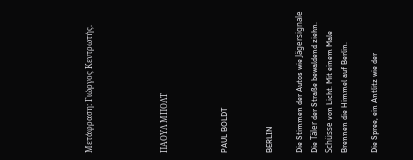Μετάφραση: Γιώργος Κεντρωτής.




ΠΑΟΥΛ ΜΠΟΛΤ



PAUL BOLDT


BERLIN

Die Stimmen der Autos wie Jägersignale
Die Täler der Straße bewaldend ziehn.
Schüsse von Licht. Mit einem Male
Brennen die Himmel auf Berlin.

Die Spree, ein Antlitz wie der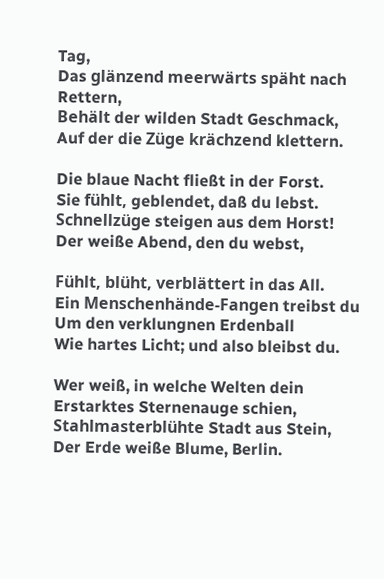Tag,
Das glänzend meerwärts späht nach Rettern,
Behält der wilden Stadt Geschmack,
Auf der die Züge krächzend klettern.

Die blaue Nacht fließt in der Forst.
Sie fühlt, geblendet, daß du lebst.
Schnellzüge steigen aus dem Horst!
Der weiße Abend, den du webst,

Fühlt, blüht, verblättert in das All.
Ein Menschenhände-Fangen treibst du
Um den verklungnen Erdenball
Wie hartes Licht; und also bleibst du.

Wer weiß, in welche Welten dein
Erstarktes Sternenauge schien,
Stahlmasterblühte Stadt aus Stein,
Der Erde weiße Blume, Berlin.